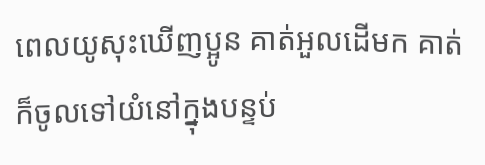ពេលយូសុះឃើញប្អូន គាត់អួលដើមក គាត់ក៏ចូលទៅយំនៅក្នុងបន្ទប់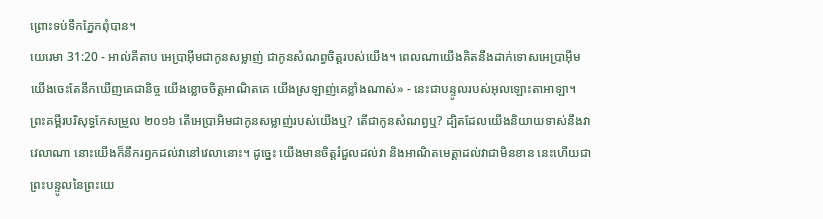ព្រោះទប់ទឹកភ្នែកពុំបាន។
យេរេមា 31:20 - អាល់គីតាប អេប្រាអ៊ីមជាកូនសម្លាញ់ ជាកូនសំណព្វចិត្តរបស់យើង។ ពេលណាយើងគិតនឹងដាក់ទោសអេប្រាអ៊ីម យើងចេះតែនឹកឃើញគេជានិច្ច យើងខ្លោចចិត្តអាណិតគេ យើងស្រឡាញ់គេខ្លាំងណាស់» - នេះជាបន្ទូលរបស់អុលឡោះតាអាឡា។ ព្រះគម្ពីរបរិសុទ្ធកែសម្រួល ២០១៦ តើអេប្រាអិមជាកូនសម្លាញ់របស់យើងឬ? តើជាកូនសំណព្វឬ? ដ្បិតដែលយើងនិយាយទាស់នឹងវាវេលាណា នោះយើងក៏នឹករឭកដល់វានៅវេលានោះ។ ដូច្នេះ យើងមានចិត្តរំជួលដល់វា និងអាណិតមេត្តាដល់វាជាមិនខាន នេះហើយជាព្រះបន្ទូលនៃព្រះយេ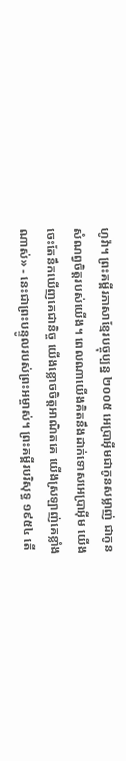ហូវ៉ា។ ព្រះគម្ពីរភាសាខ្មែរបច្ចុប្បន្ន ២០០៥ អេប្រាអ៊ីមជាកូនសម្លាញ់ ជាកូនសំណព្វចិត្តរបស់យើង។ ពេលណាយើងគិតនឹងដាក់ទោសអេប្រាអ៊ីម យើងចេះតែនឹកឃើញគេជានិច្ច យើងខ្លោចចិត្តអាណិតគេ យើងស្រឡាញ់គេខ្លាំងណាស់» - នេះជាព្រះបន្ទូលរបស់ព្រះអម្ចាស់។ ព្រះគម្ពីរបរិសុទ្ធ ១៩៥៤ តើ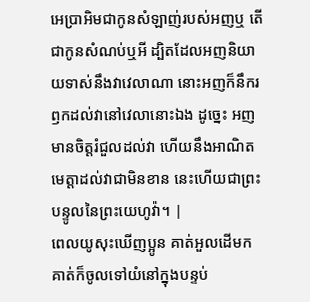អេប្រាអិមជាកូនសំឡាញ់របស់អញឬ តើជាកូនសំណប់ឬអី ដ្បិតដែលអញនិយាយទាស់នឹងវាវេលាណា នោះអញក៏នឹករឭកដល់វានៅវេលានោះឯង ដូច្នេះ អញមានចិត្តរំជួលដល់វា ហើយនឹងអាណិតមេត្តាដល់វាជាមិនខាន នេះហើយជាព្រះបន្ទូលនៃព្រះយេហូវ៉ា។ |
ពេលយូសុះឃើញប្អូន គាត់អួលដើមក គាត់ក៏ចូលទៅយំនៅក្នុងបន្ទប់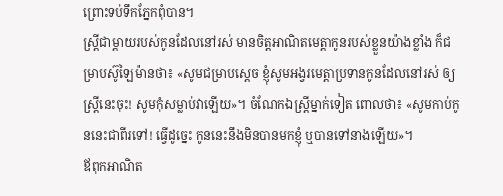ព្រោះទប់ទឹកភ្នែកពុំបាន។
ស្ត្រីជាម្តាយរបស់កូនដែលនៅរស់ មានចិត្តអាណិតមេត្តាកូនរបស់ខ្លួនយ៉ាងខ្លាំង ក៏ជម្រាបស៊ូឡៃម៉ានថា៖ «សូមជម្រាបស្តេច ខ្ញុំសូមអង្វរមេត្តាប្រទានកូនដែលនៅរស់ ឲ្យស្ត្រីនេះចុះ! សូមកុំសម្លាប់វាឡើយ»។ ចំណែកឯស្ត្រីម្នាក់ទៀត ពោលថា៖ «សូមកាប់កូននេះជាពីរទៅ! ធ្វើដូច្នេះ កូននេះនឹងមិនបានមកខ្ញុំ ឬបានទៅនាងឡើយ»។
ឪពុកអាណិត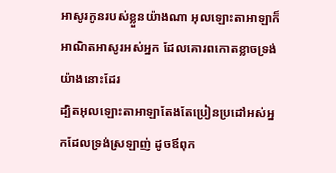អាសូរកូនរបស់ខ្លួនយ៉ាងណា អុលឡោះតាអាឡាក៏អាណិតអាសូរអស់អ្នក ដែលគោរពកោតខ្លាចទ្រង់យ៉ាងនោះដែរ
ដ្បិតអុលឡោះតាអាឡាតែងតែប្រៀនប្រដៅអស់អ្នកដែលទ្រង់ស្រឡាញ់ ដូចឪពុក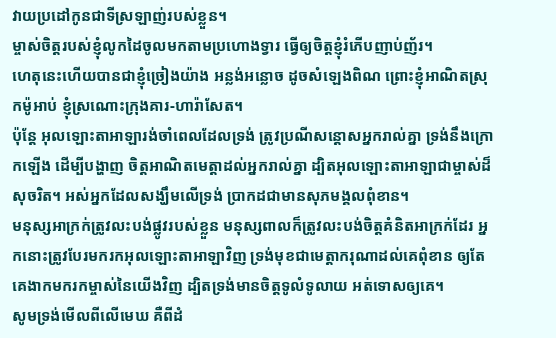វាយប្រដៅកូនជាទីស្រឡាញ់របស់ខ្លួន។
ម្ចាស់ចិត្តរបស់ខ្ញុំលូកដៃចូលមកតាមប្រហោងទ្វារ ធ្វើឲ្យចិត្តខ្ញុំរំភើបញាប់ញ័រ។
ហេតុនេះហើយបានជាខ្ញុំច្រៀងយ៉ាង អន្លង់អន្លោច ដូចសំឡេងពិណ ព្រោះខ្ញុំអាណិតស្រុកម៉ូអាប់ ខ្ញុំស្រណោះក្រុងគារ-ហារ៉ាសែត។
ប៉ុន្តែ អុលឡោះតាអាឡារង់ចាំពេលដែលទ្រង់ ត្រូវប្រណីសន្ដោសអ្នករាល់គ្នា ទ្រង់នឹងក្រោកឡើង ដើម្បីបង្ហាញ ចិត្តអាណិតមេត្តាដល់អ្នករាល់គ្នា ដ្បិតអុលឡោះតាអាឡាជាម្ចាស់ដ៏សុចរិត។ អស់អ្នកដែលសង្ឃឹមលើទ្រង់ ប្រាកដជាមានសុភមង្គលពុំខាន។
មនុស្សអាក្រក់ត្រូវលះបង់ផ្លូវរបស់ខ្លួន មនុស្សពាលក៏ត្រូវលះបង់ចិត្តគំនិតអាក្រក់ដែរ អ្នកនោះត្រូវបែរមករកអុលឡោះតាអាឡាវិញ ទ្រង់មុខជាមេត្តាករុណាដល់គេពុំខាន ឲ្យតែគេងាកមករកម្ចាស់នៃយើងវិញ ដ្បិតទ្រង់មានចិត្តទូលំទូលាយ អត់ទោសឲ្យគេ។
សូមទ្រង់មើលពីលើមេឃ គឺពីដំ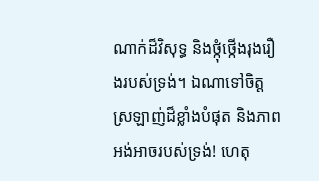ណាក់ដ៏វិសុទ្ធ និងថ្កុំថ្កើងរុងរឿងរបស់ទ្រង់។ ឯណាទៅចិត្តស្រឡាញ់ដ៏ខ្លាំងបំផុត និងភាពអង់អាចរបស់ទ្រង់! ហេតុ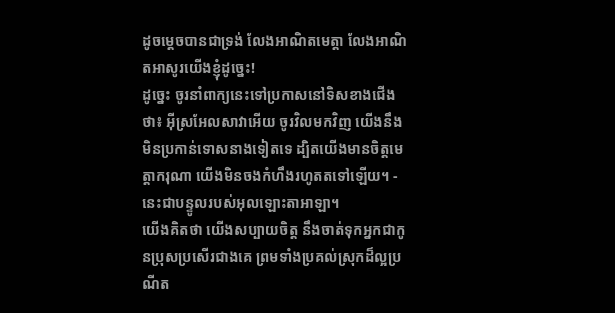ដូចម្ដេចបានជាទ្រង់ លែងអាណិតមេត្តា លែងអាណិតអាសូរយើងខ្ញុំដូច្នេះ!
ដូច្នេះ ចូរនាំពាក្យនេះទៅប្រកាសនៅទិសខាងជើងថា៖ អ៊ីស្រអែលសាវាអើយ ចូរវិលមកវិញ យើងនឹងមិនប្រកាន់ទោសនាងទៀតទេ ដ្បិតយើងមានចិត្តមេត្តាករុណា យើងមិនចងកំហឹងរហូតតទៅឡើយ។ - នេះជាបន្ទូលរបស់អុលឡោះតាអាឡា។
យើងគិតថា យើងសប្បាយចិត្ត នឹងចាត់ទុកអ្នកជាកូនប្រុសប្រសើរជាងគេ ព្រមទាំងប្រគល់ស្រុកដ៏ល្អប្រណីត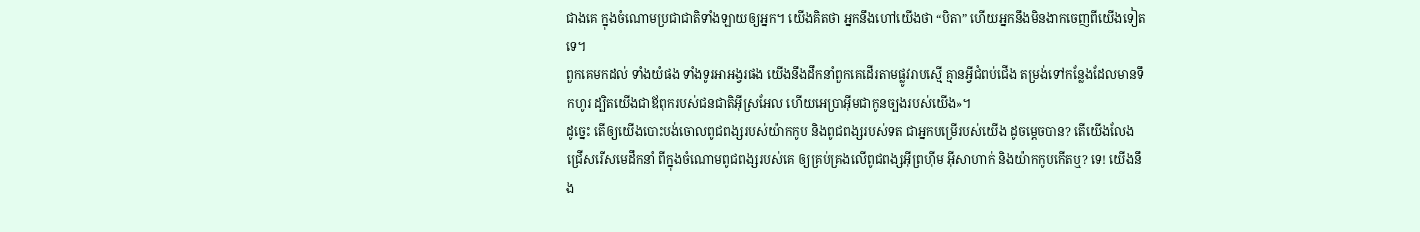ជាងគេ ក្នុងចំណោមប្រជាជាតិទាំងឡាយឲ្យអ្នក។ យើងគិតថា អ្នកនឹងហៅយើងថា “បិតា” ហើយអ្នកនឹងមិនងាកចេញពីយើងទៀតទេ។
ពួកគេមកដល់ ទាំងយំផង ទាំងទូរអាអង្វរផង យើងនឹងដឹកនាំពួកគេដើរតាមផ្លូវរាបស្មើ គ្មានអ្វីជំពប់ជើង តម្រង់ទៅកន្លែងដែលមានទឹកហូរ ដ្បិតយើងជាឪពុករបស់ជនជាតិអ៊ីស្រអែល ហើយអេប្រាអ៊ីមជាកូនច្បងរបស់យើង»។
ដូច្នេះ តើឲ្យយើងបោះបង់ចោលពូជពង្សរបស់យ៉ាកកូប និងពូជពង្សរបស់ទត ជាអ្នកបម្រើរបស់យើង ដូចម្ដេចបាន? តើយើងលែងជ្រើសរើសមេដឹកនាំ ពីក្នុងចំណោមពូជពង្សរបស់គេ ឲ្យគ្រប់គ្រងលើពូជពង្សអ៊ីព្រហ៊ីម អ៊ីសាហាក់ និងយ៉ាកកូបកើតឬ? ទេ! យើងនឹង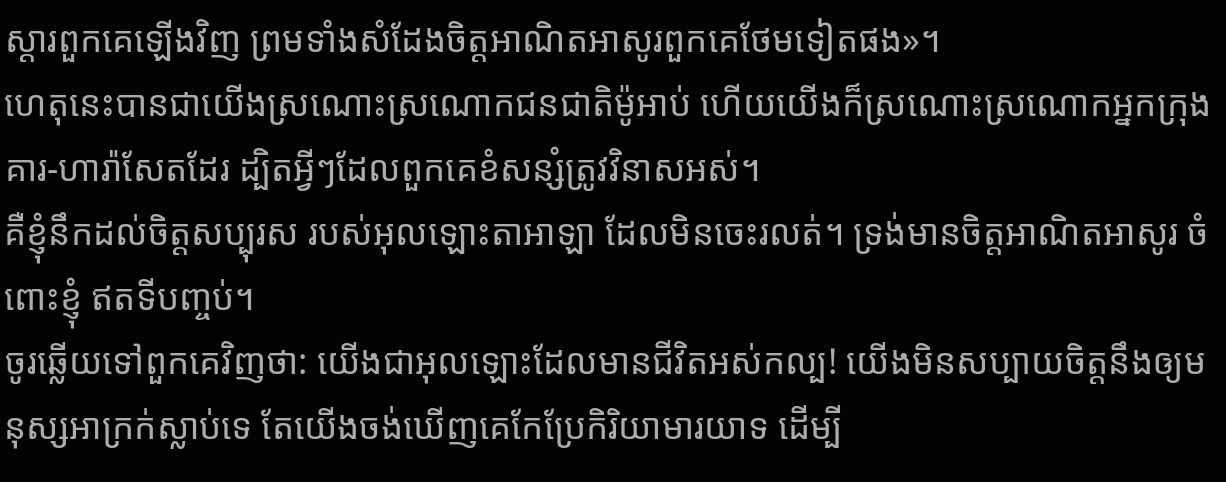ស្ដារពួកគេឡើងវិញ ព្រមទាំងសំដែងចិត្តអាណិតអាសូរពួកគេថែមទៀតផង»។
ហេតុនេះបានជាយើងស្រណោះស្រណោកជនជាតិម៉ូអាប់ ហើយយើងក៏ស្រណោះស្រណោកអ្នកក្រុងគារ-ហារ៉ាសែតដែរ ដ្បិតអ្វីៗដែលពួកគេខំសន្សំត្រូវវិនាសអស់។
គឺខ្ញុំនឹកដល់ចិត្តសប្បុរស របស់អុលឡោះតាអាឡា ដែលមិនចេះរលត់។ ទ្រង់មានចិត្តអាណិតអាសូរ ចំពោះខ្ញុំ ឥតទីបញ្ចប់។
ចូរឆ្លើយទៅពួកគេវិញថា: យើងជាអុលឡោះដែលមានជីវិតអស់កល្ប! យើងមិនសប្បាយចិត្តនឹងឲ្យមនុស្សអាក្រក់ស្លាប់ទេ តែយើងចង់ឃើញគេកែប្រែកិរិយាមារយាទ ដើម្បី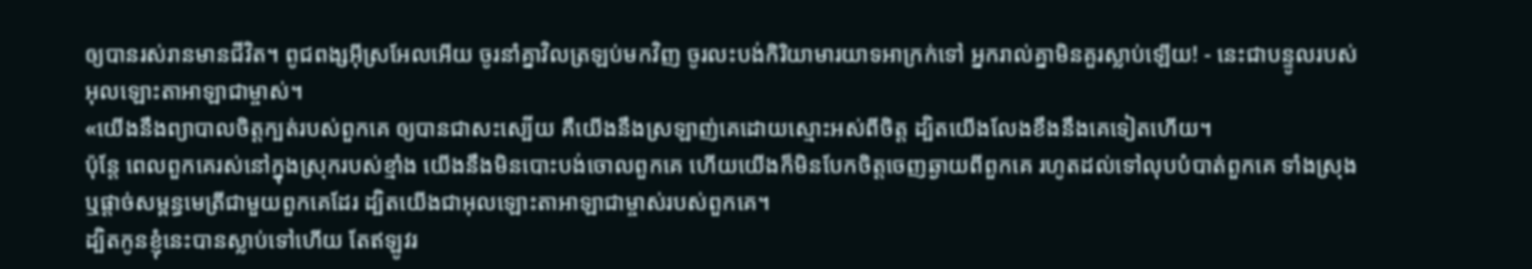ឲ្យបានរស់រានមានជីវិត។ ពូជពង្សអ៊ីស្រអែលអើយ ចូរនាំគ្នាវិលត្រឡប់មកវិញ ចូរលះបង់កិរិយាមារយាទអាក្រក់ទៅ អ្នករាល់គ្នាមិនគួរស្លាប់ឡើយ! - នេះជាបន្ទូលរបស់អុលឡោះតាអាឡាជាម្ចាស់។
«យើងនឹងព្យាបាលចិត្តក្បត់របស់ពួកគេ ឲ្យបានជាសះស្បើយ គឺយើងនឹងស្រឡាញ់គេដោយស្មោះអស់ពីចិត្ត ដ្បិតយើងលែងខឹងនឹងគេទៀតហើយ។
ប៉ុន្តែ ពេលពួកគេរស់នៅក្នុងស្រុករបស់ខ្មាំង យើងនឹងមិនបោះបង់ចោលពួកគេ ហើយយើងក៏មិនបែកចិត្តចេញឆ្ងាយពីពួកគេ រហូតដល់ទៅលុបបំបាត់ពួកគេ ទាំងស្រុង ឬផ្តាច់សម្ពន្ធមេត្រីជាមួយពួកគេដែរ ដ្បិតយើងជាអុលឡោះតាអាឡាជាម្ចាស់របស់ពួកគេ។
ដ្បិតកូនខ្ញុំនេះបានស្លាប់ទៅហើយ តែឥឡូវរ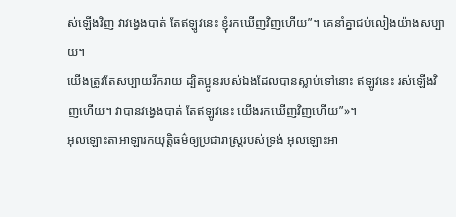ស់ឡើងវិញ វាវង្វេងបាត់ តែឥឡូវនេះ ខ្ញុំរកឃើញវិញហើយ”។ គេនាំគ្នាជប់លៀងយ៉ាងសប្បាយ។
យើងត្រូវតែសប្បាយរីករាយ ដ្បិតប្អូនរបស់ឯងដែលបានស្លាប់ទៅនោះ ឥឡូវនេះ រស់ឡើងវិញហើយ។ វាបានវង្វេងបាត់ តែឥឡូវនេះ យើងរកឃើញវិញហើយ”»។
អុលឡោះតាអាឡារកយុត្តិធម៌ឲ្យប្រជារាស្ត្ររបស់ទ្រង់ អុលឡោះអា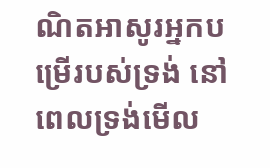ណិតអាសូរអ្នកបម្រើរបស់ទ្រង់ នៅពេលទ្រង់មើល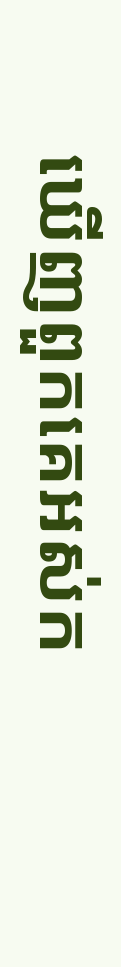ឃើញពួកគេអស់ក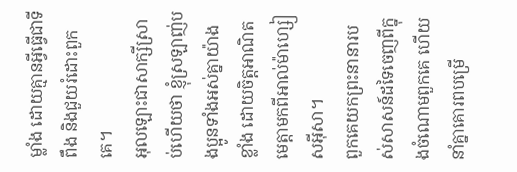ម្លាំង ដោយគ្មានអ្វីធ្វើជាទីពឹង និងជួយរំដោះពួកគេ។
អុលឡោះជាសាក្សីស្រាប់ហើយថា ខ្ញុំស្រឡាញ់បងប្អូនទាំងអស់គ្នាយ៉ាងខ្លាំង ដោយចិត្ដអាណិតមេត្ដាមកពីអាល់ម៉ាហ្សៀសអ៊ីសា។
ពួកគេយកព្រះនានារបស់សាសន៍ដទៃចេញពីក្នុងចំណោមពួកគេ ហើយនាំគ្នាគោរពបម្រើ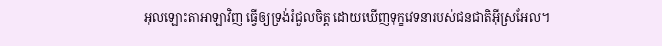អុលឡោះតាអាឡាវិញ ធ្វើឲ្យទ្រង់រំជួលចិត្ត ដោយឃើញទុក្ខវេទនារបស់ជនជាតិអ៊ីស្រអែល។